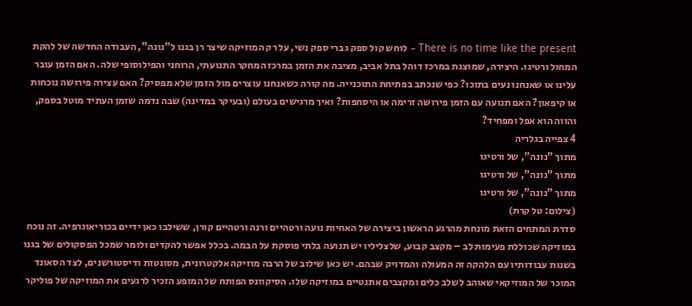There is no time like the present – לוחש קול ספק גברי ספק נשי, על רק המוזיקה שיצר רן בגנו ל"נונה", העבודה החדשה של להקת המחול ורטיגו. היצירה, שמוצגת במרכז דוהל בתל אביב, מציבה את הזמן במרכז המחקר התנועתי, הרוחני והפילוסופי שלה. האם הזמן עובר עלינו או שאנחנו נעים בתוכו? כפי שנכתב בפתיחת התוכנייה. מה קורה כשאנחנו עוצרים מול הזמן שלא מפסיק? האם עצירה פירושה נוכחות או קיפאון? האם תנועה עם הזמן פירושה זרימה או היסחפות? ואיך מרגישים בעולם (ובעיקר במדינה) שבה נדמה שזמן העתיד מוטל בספק, והווה הוא אפל ומפחיד?
4 צפייה בגלריה
מתוך "נונה", של ורטיגו
מתוך "נונה", של ורטיגו
מתוך "נונה", של ורטיגו
(צילום: טל קרת)
סדרת המתחים הזאת מונחת מהרגע הראשון ביצירה של האחיות נועה ורטהיים ורנה ורטהיים קורן, ששילבו כאן ידיים בכוריאוגרפיה. זה נוכח במוזיקה שכוללת פעימות לב – מקצב קבוע, שלצליליו יש תנועה בלתי פוסקת על הבמה. בכלל אפשר להקדים ולומר שמכל הפסקולים של בגנו בשנות עבודותיו עם הלהקה זה המעולה והמדויק שבהם. יש כאן שילוב של הרבה מוזיקה אלקטרונית, מסונטזת ודיסטורשנים, לצד הסאונד המוכר של המוזיקאי שאוהב לשלב כלים ומקצבים אתנטיים במוזיקה שלו. הסיקוונס הפותח של המופע הזכיר לרגעים את המוזיקה של פוליקר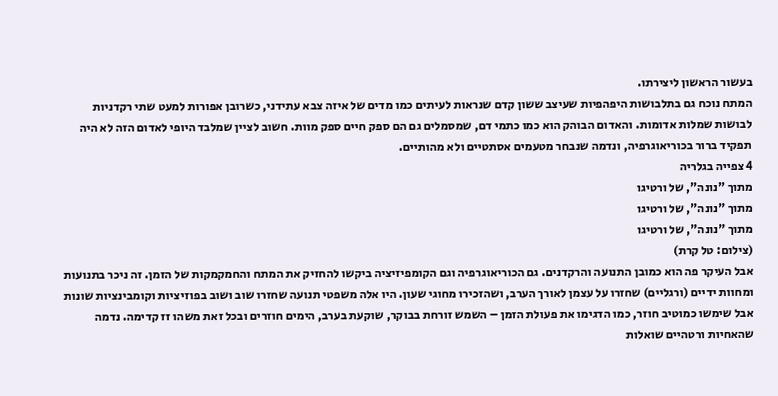בעשור הראשון ליצירתו.
המתח נוכח גם בתלבושות היפהפיות שעיצב ששון קדם שנראות לעיתים כמו מדים של איזה צבא עתידני, כשרובן אפורות למעט שתי רקדניות לבושות שמלות אדומות. והאדום הבוהק הוא כמו כתמי דם, שמסמלים גם הם ספק חיים ספק מוות. חשוב לציין שמלבד היופי לאדום הזה לא היה תפקיד ברור בכוריאוגרפיה, ונדמה שנבחר מטעמים אסתטיים ולא מהותיים.
4 צפייה בגלריה
מתוך "נונה", של ורטיגו
מתוך "נונה", של ורטיגו
מתוך "נונה", של ורטיגו
(צילום: טל קרת)
אבל העיקר פה הוא כמובן התנועה והרקדנים. גם הכוריאוגרפיה וגם הקומפיזיציה ביקשו להחזיק את המתח והחמקמקות של הזמן. זה ניכר בתנועות ומחוות ידיים (ורגליים) שחזרו על עצמן לאורך הערב, ושהזכירו מחוגי שעון. היו אלה משפטי תנועה שחזרו שוב ושוב בפוזיציות וקומבינציות שונות אבל שימשו כמוטיב חוזר, כמו הדגימו את פעולת הזמן – השמש זורחת בבוקר, שוקעת בערב, הימים חוזרים ובכל זאת משהו זז קדימה. נדמה שהאחיות ורטהיים שואלות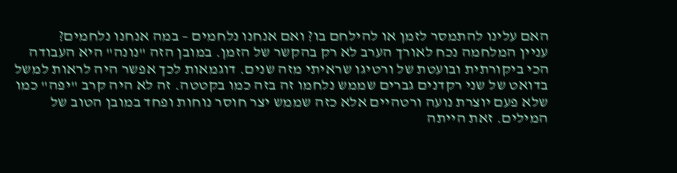האם עלינו להתמסר לזמן או להילחם בו? ואם אנחנו נלחמים – במה אנחנו נלחמים?
עניין המלחמה נכח לאורך הערב לא רק בהקשר של הזמן. במובן הזה "נונה" היא העבודה הכי ביקורתית ובועטת של ורטיגו שראיתי מזה שנים. דוגמאות לכך אפשר היה לראות למשל בדואט של שני רקדנים גברים שממש נלחמו זה בזה כמו בקטטה. זה לא היה קרב "יפה" כמו שלא פעם יוצרת נועה ורטהיים אלא כזה שממש יצר חוסר נוחות ופחד במובן הטוב של המילים. זאת הייתה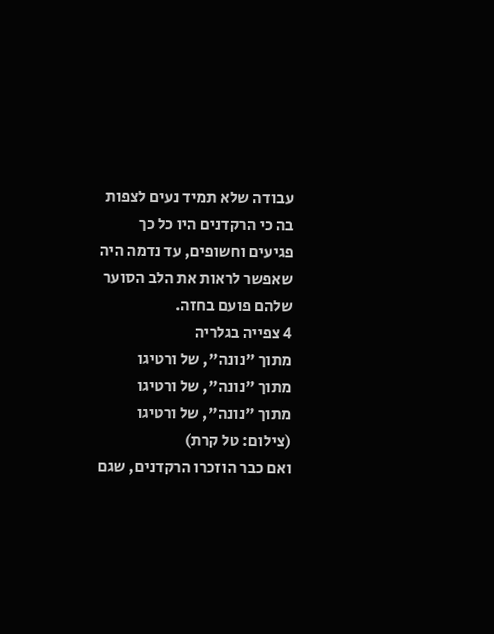עבודה שלא תמיד נעים לצפות בה כי הרקדנים היו כל כך פגיעים וחשופים, עד נדמה היה שאפשר לראות את הלב הסוער שלהם פועם בחזה.
4 צפייה בגלריה
מתוך "נונה", של ורטיגו
מתוך "נונה", של ורטיגו
מתוך "נונה", של ורטיגו
(צילום: טל קרת)
ואם כבר הוזכרו הרקדנים, שגם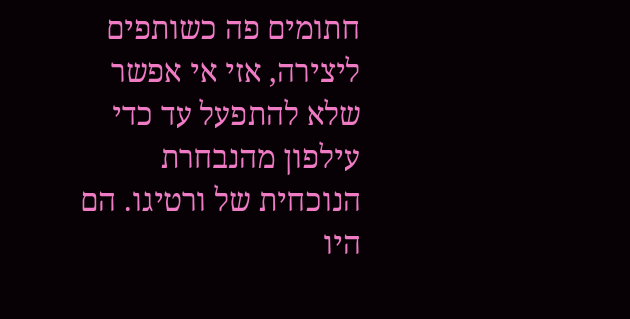חתומים פה כשותפים ליצירה, אזי אי אפשר שלא להתפעל עד כדי עילפון מהנבחרת הנוכחית של ורטיגו. הם היו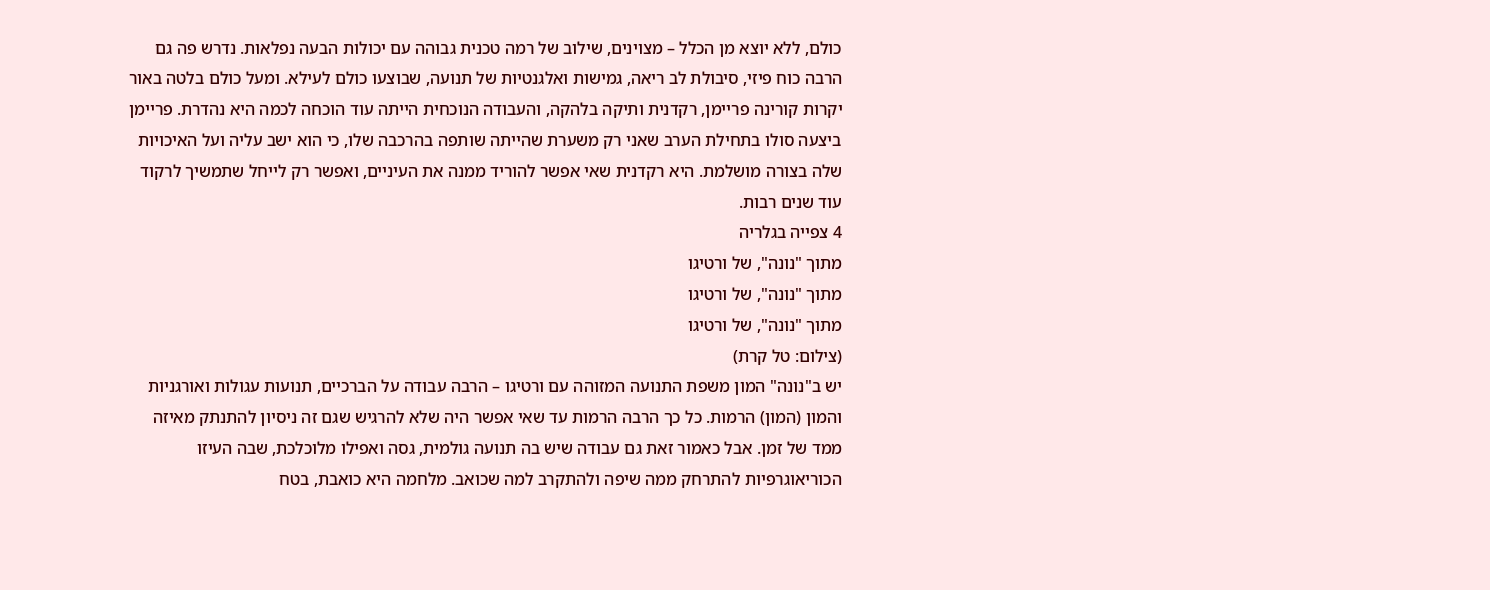כולם, ללא יוצא מן הכלל – מצוינים, שילוב של רמה טכנית גבוהה עם יכולות הבעה נפלאות. נדרש פה גם הרבה כוח פיזי, סיבולת לב ריאה, גמישות ואלגנטיות של תנועה, שבוצעו כולם לעילא. ומעל כולם בלטה באור יקרות קורינה פריימן, רקדנית ותיקה בלהקה, והעבודה הנוכחית הייתה עוד הוכחה לכמה היא נהדרת. פריימן ביצעה סולו בתחילת הערב שאני רק משערת שהייתה שותפה בהרכבה שלו, כי הוא ישב עליה ועל האיכויות שלה בצורה מושלמת. היא רקדנית שאי אפשר להוריד ממנה את העיניים, ואפשר רק לייחל שתמשיך לרקוד עוד שנים רבות.
4 צפייה בגלריה
מתוך "נונה", של ורטיגו
מתוך "נונה", של ורטיגו
מתוך "נונה", של ורטיגו
(צילום: טל קרת)
יש ב"נונה" המון משפת התנועה המזוהה עם ורטיגו – הרבה עבודה על הברכיים, תנועות עגולות ואורגניות והמון (המון) הרמות. כל כך הרבה הרמות עד שאי אפשר היה שלא להרגיש שגם זה ניסיון להתנתק מאיזה ממד של זמן. אבל כאמור זאת גם עבודה שיש בה תנועה גולמית, גסה ואפילו מלוכלכת, שבה העיזו הכוריאוגרפיות להתרחק ממה שיפה ולהתקרב למה שכואב. מלחמה היא כואבת, בטח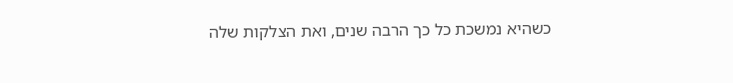כשהיא נמשכת כל כך הרבה שנים, ואת הצלקות שלה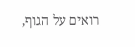רואים על הגוף,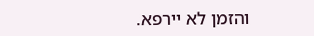והזמן לא יירפא.